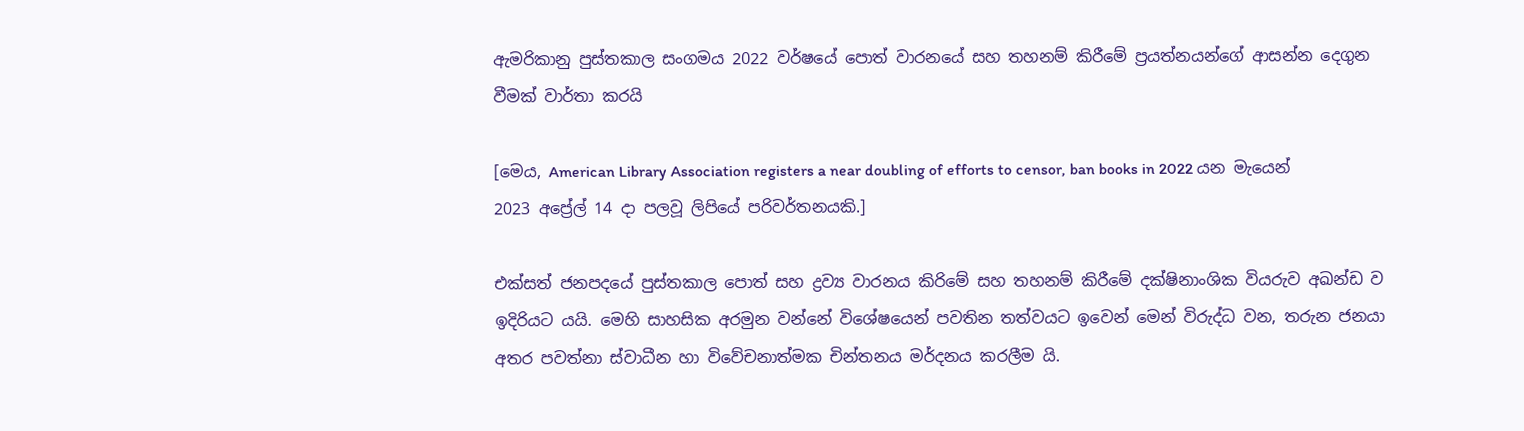ඇමරිකානු පුස්තකාල සංගමය 2022 වර්ෂයේ පොත් වාරනයේ සහ තහනම් කිරීමේ ප්‍රයත්නයන්ගේ ආසන්න දෙගුන වීමක් වාර්තා කරයි

[මෙය, American Library Association registers a near doubling of efforts to censor, ban books in 2022 යන මැයෙන් 2023 අප්‍රේල් 14 දා පලවූ ලිපියේ පරිවර්තනයකි.]

එක්සත් ජනපදයේ පුස්තකාල පොත් සහ ද්‍රව්‍ය වාරනය කිරිමේ සහ තහනම් කිරීමේ දක්ෂිනාංශික වියරුව අඛන්ඩ ව ඉදිරියට යයි. මෙහි සාහසික අරමුන වන්නේ විශේෂයෙන් පවතින තත්වයට ඉවෙන් මෙන් විරුද්ධ වන, තරුන ජනයා අතර පවත්නා ස්වාධීන හා විවේචනාත්මක චින්තනය මර්දනය කරලීම යි.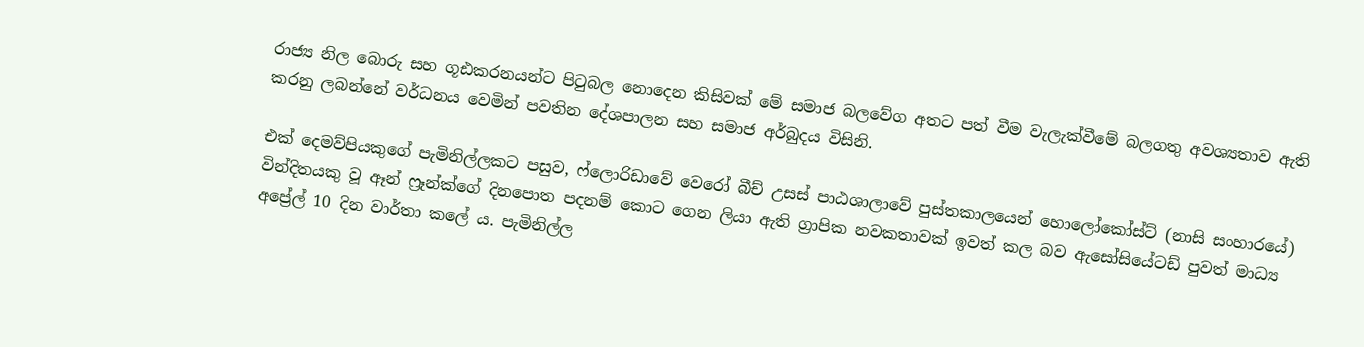රාජ්‍ය නිල බොරු සහ ගූඪකරනයන්ට පිටුබල නොදෙන කිසිවක් මේ සමාජ බලවේග අතට පත් වීම වැලැක්වීමේ බලගතු අවශ්‍යතාව ඇති කරනු ලබන්නේ වර්ධනය වෙමින් පවතින දේශපාලන සහ සමාජ අර්බුදය විසිනි.

එක් දෙමව්පියකුගේ පැමිනිල්ලකට පසුව, ෆ්ලොරිඩාවේ වෙරෝ බීච් උසස් පාඨශාලාවේ පුස්තකාලයෙන් හොලෝකෝස්ට් (නාසි සංහාරයේ) වින්දිතයකු වූ ඈන් ෆ්‍රෑන්ක්ගේ දිනපොත පදනම් කොට ගෙන ලියා ඇති ග්‍රාපික නවකතාවක් ඉවත් කල බව ඇසෝසියේටඩ් පුවත් මාධ්‍ය අප්‍රේල් 10 දින වාර්තා කලේ ය. පැමිනිල්ල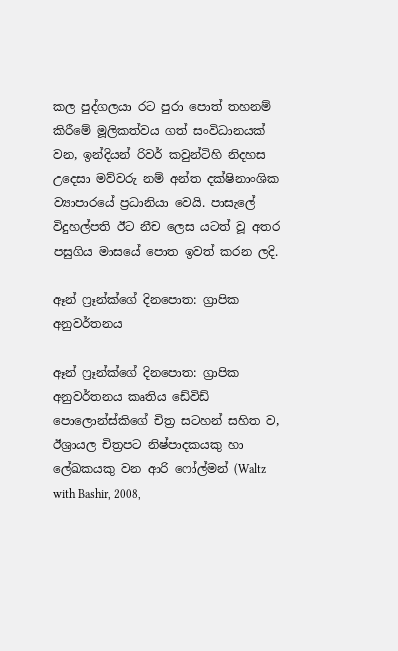කල පුද්ගලයා රට පුරා පොත් තහනම් කිරීමේ මූලිකත්වය ගත් සංවිධානයක් වන, ඉන්දියන් රිවර් කවුන්ටිහි නිදහස උදෙසා මව්වරු නම් අන්ත දක්ෂිනාංශික ව්‍යාපාරයේ ප්‍රධානියා වෙයි. පාසැලේ විදුහල්පති ඊට නීච ලෙස යටත් වූ අතර පසුගිය මාසයේ පොත ඉවත් කරන ලදි.

ඈන් ෆ්‍රෑන්ක්ගේ දිනපොත: ග්‍රාපික අනුවර්තනය

ඈන් ෆ්‍රෑන්ක්ගේ දිනපොත: ග්‍රාපික අනුවර්තනය කෘතිය ඩේවිඩ් පොලොන්ස්කිගේ චිත්‍ර සටහන් සහිත ව, ඊශ්‍රායල චිත්‍රපට නිෂ්පාදකයකු හා ලේඛකයකු වන ආරි ෆෝල්මන් (Waltz with Bashir, 2008,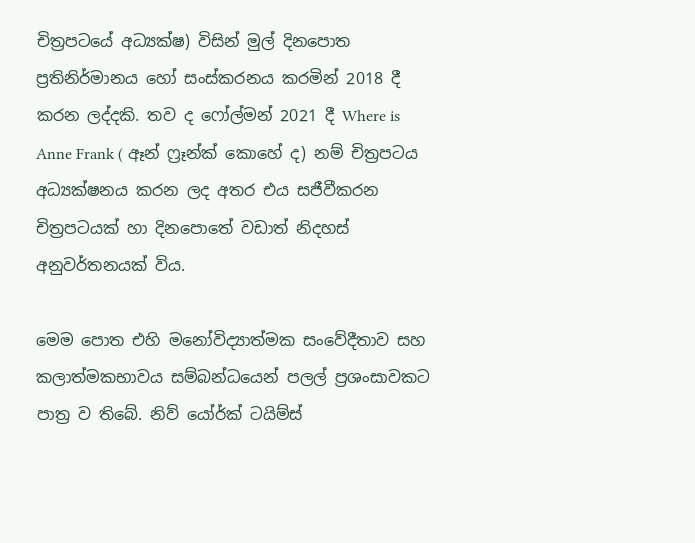චිත්‍රපටයේ අධ්‍යක්ෂ) විසින් මුල් දිනපොත ප්‍රතිනිර්මානය හෝ සංස්කරනය කරමින් 2018 දී කරන ලද්දකි. තව ද ෆෝල්මන් 2021 දී Where is Anne Frank ( ඈන් ෆ්‍රෑන්ක් කොහේ ද) නම් චිත්‍රපටය අධ්‍යක්ෂනය කරන ලද අතර එය සජීවීකරන චිත්‍රපටයක් හා දිනපොතේ වඩාත් නිදහස් අනුවර්තනයක් විය.

මෙම පොත එහි මනෝවිද්‍යාත්මක සංවේදීතාව සහ කලාත්මකභාවය සම්බන්ධයෙන් පලල් ප්‍රශංසාවකට පාත්‍ර ව තිබේ. නිව් යෝර්ක් ටයිම්ස්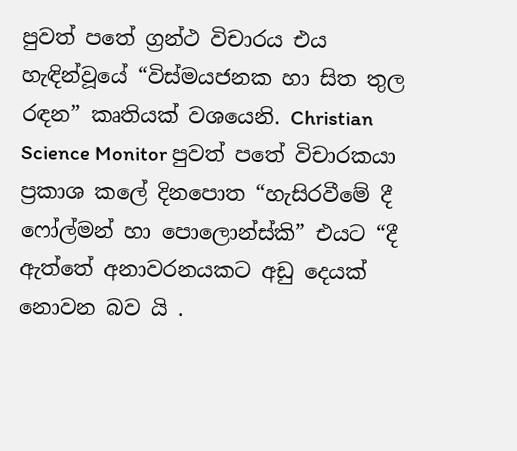පුවත් පතේ ග්‍රන්ථ විචාරය එය හැඳින්වූයේ “විස්මයජනක හා සිත තුල රඳන” කෘතියක් වශයෙනි. Christian Science Monitor පුවත් පතේ විචාරකයා ප්‍රකාශ කලේ දිනපොත “හැසිරවීමේ දී ෆෝල්මන් හා පොලොන්ස්කි” එයට “දී ඇත්තේ අනාවරනයකට අඩු දෙයක් නොවන බව යි .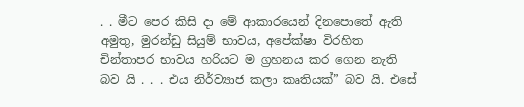. . මීට පෙර කිසි දා මේ ආකාරයෙන් දිනපොතේ ඇති අමුතු, මුරන්ඩු සියුම් භාවය, අපේක්ෂා විරහිත චින්තාපර භාවය හරියට ම ග්‍රහනය කර ගෙන නැති බව යි . . . එය නිර්ව්‍යාජ කලා කෘතියක්” බව යි. එසේ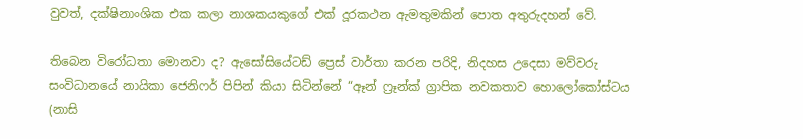වුවත්, දක්ෂිනාංශික එක කලා නාශකයකුගේ එක් දූරකථන ඇමතුමකින් පොත අතුරුදහන් වේ.

තිබෙන විරෝධතා මොනවා ද? ඇසෝසියේටඩ් ප්‍රෙස් වාර්තා කරන පරිදි, නිදහස උදෙසා මව්වරු සංවිධානයේ නායිකා ජෙනිෆර් පිපින් කියා සිටින්නේ “ඈන් ෆ්‍රෑන්ක් ග්‍රාපික නවකතාව හොලෝකෝස්ටය (නාසි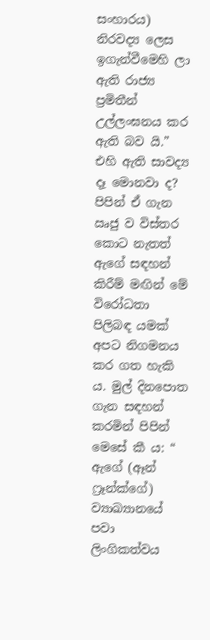සංහාරය) නිරවද්‍ය ලෙස ඉගැන්වීමෙහි ලා ඇති රාජ්‍ය ප්‍රමිතීන් උල්ලංඝනය කර ඇති බව යි.” එහි ඇති සාවද්‍ය දෑ මොනවා ද? පිපින් ඒ ගැන ඍජු ව විස්තර කොට නැතත් ඇගේ සඳහන් කිරීම් මඟින් මේ විරෝධතා පිලිබඳ යමක් අපට නිගමනය කර ගත හැකි ය. මුල් දිනපොත ගැන සඳහන් කරමින් පිපින් මෙසේ කී ය: “ ඇගේ (ඈන් ෆ්‍රෑන්ක්ගේ) ව්‍යාඛ්‍යානයේ පවා ලිංගිකත්වය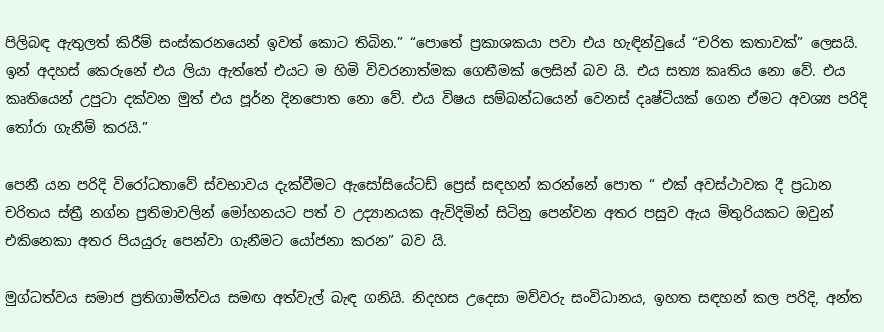පිලිබඳ ඇතුලත් කිරීම් සංස්කරනයෙන් ඉවත් කොට තිබින.” “පොතේ ප්‍රකාශකයා පවා එය හැඳින්වුයේ “චරිත කතාවක්” ලෙසයි. ඉන් අදහස් කෙරුනේ එය ලියා ඇත්තේ එයට ම හිමි විවරනාත්මක ගෙතීමක් ලෙසින් බව යි. එය සත්‍ය කෘතිය නො වේ. එය කෘතියෙන් උපුටා දක්වන මුත් එය පූර්න දිනපොත නො වේ. එය විෂය සම්බන්ධයෙන් වෙනස් දෘෂ්ටියක් ගෙන ඒමට අවශ්‍ය පරිදි තෝරා ගැනීම් කරයි.”

පෙනී යන පරිදි විරෝධතාවේ ස්වභාවය දැක්වීමට ඇසෝසියේටඩ් ප්‍රෙස් සඳහන් කරන්නේ පොත “ එක් අවස්ථාවක දී ප්‍රධාන චරිතය ස්ත්‍රී නග්න ප්‍රතිමාවලින් මෝහනයට පත් ව උද්‍යානයක ඇවිදිමින් සිටිනු පෙන්වන අතර පසුව ඇය මිතුරියකට ඔවුන් එකිනෙකා අතර පියයුරු පෙන්වා ගැනීමට යෝජනා කරන” බව යි.

මුග්ධත්වය සමාජ ප්‍රතිගාමීත්වය සමඟ අත්වැල් බැඳ ගනියි. නිදහස උදෙසා මව්වරු සංවිධානය, ඉහත සඳහන් කල පරිදි, අන්ත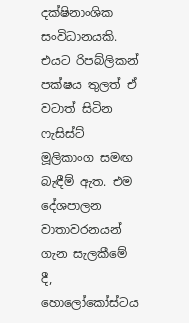දක්ෂිනාංශික සංවිධානයකි. එයට රිපබ්ලිකන් පක්ෂය තුලත් ඒ වටාත් සිටින ෆැසිස්ට් මූලිකාංග සමඟ බැඳීම් ඇත. එම දේශපාලන වාතාවරනයන් ගැන සැලකීමේ දී, හොලෝකෝස්ටය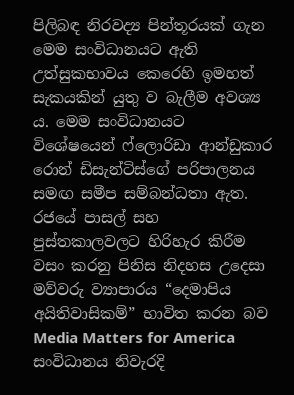පිලිබඳ නිරවද්‍ය පින්තූරයක් ගැන මෙම සංවිධානයට ඇති උත්සුකභාවය කෙරෙහි ඉමහත් සැකයකින් යුතු ව බැලීම අවශ්‍ය ය. මෙම සංවිධානයට විශේෂයෙන් ෆ්ලොරිඩා ආන්ඩුකාර රොන් ඩිසැන්ටිස්ගේ පරිපාලනය සමඟ සමීප සම්බන්ධතා ඇත. රජයේ පාසල් සහ පුස්තකාලවලට හිරිහැර කිරීම වසං කරනු පිනිස නිදහස උදෙසා මව්වරු ව්‍යාපාරය “දෙමාපිය අයිතිවාසිකම්” භාවිත කරන බව Media Matters for America සංවිධානය නිවැරදි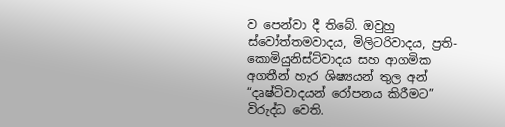ව පෙන්වා දී තිබේ. ඔවුහු ස්වෝත්තමවාදය, මිලිටරිවාදය, ප්‍රති-කොමියුනිස්ට්වාදය සහ ආගමික අගතීන් හැර ශිෂ්‍යයන් තුල අන් “දෘෂ්ටිවාදයන් රෝපනය කිරීමට” විරුද්ධ වෙති.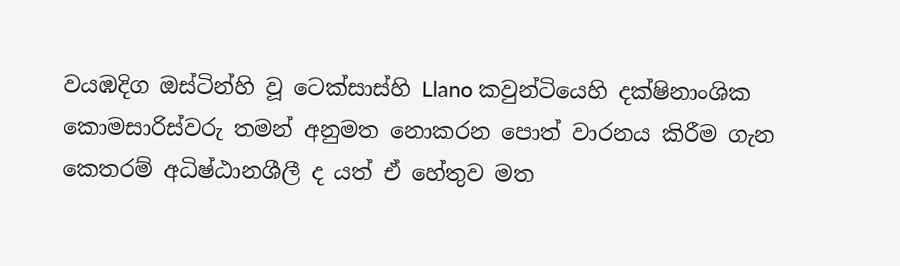වයඹදිග ඔස්ටින්හි වූ ටෙක්සාස්හි Llano කවුන්ටියෙහි දක්ෂිනාංශික කොමසාරිස්වරු තමන් අනුමත නොකරන පොත් වාරනය කිරීම ගැන කෙතරම් අධිෂ්ඨානශීලී ද යත් ඒ හේතුව මත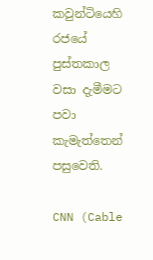කවුන්ටියෙහි රජයේ පුස්තකාල වසා දැමීමට පවා කැමැත්තෙන් පසුවෙති.

CNN (Cable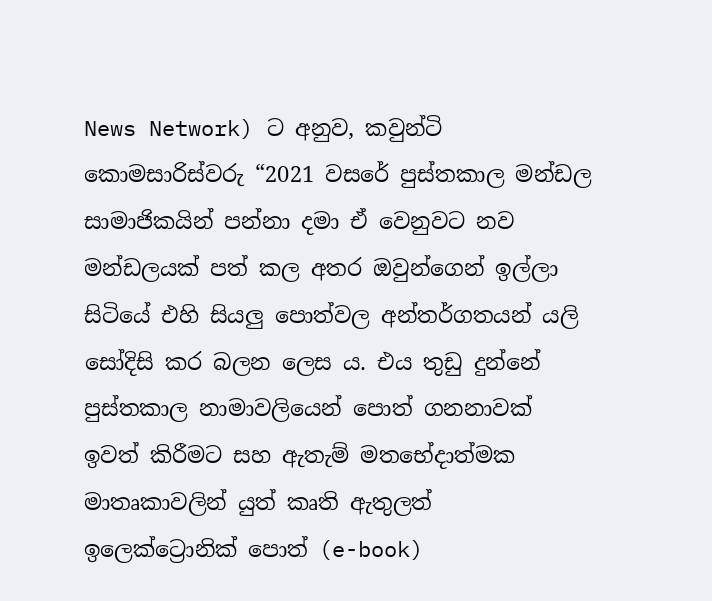News Network) ට අනුව, කවුන්ටි කොමසාරිස්වරු “2021 වසරේ පුස්තකාල මන්ඩල සාමාජිකයින් පන්නා දමා ඒ වෙනුවට නව මන්ඩලයක් පත් කල අතර ඔවුන්ගෙන් ඉල්ලා සිටියේ එහි සියලු පොත්වල අන්තර්ගතයන් යලි සෝදිසි කර බලන ලෙස ය. එය තුඩු දුන්නේ පුස්තකාල නාමාවලියෙන් පොත් ගනනාවක් ඉවත් කිරීමට සහ ඇතැම් මතභේදාත්මක මාතෘකාවලින් යුත් කෘති ඇතුලත් ඉලෙක්ට්‍රොනික් පොත් (e-book)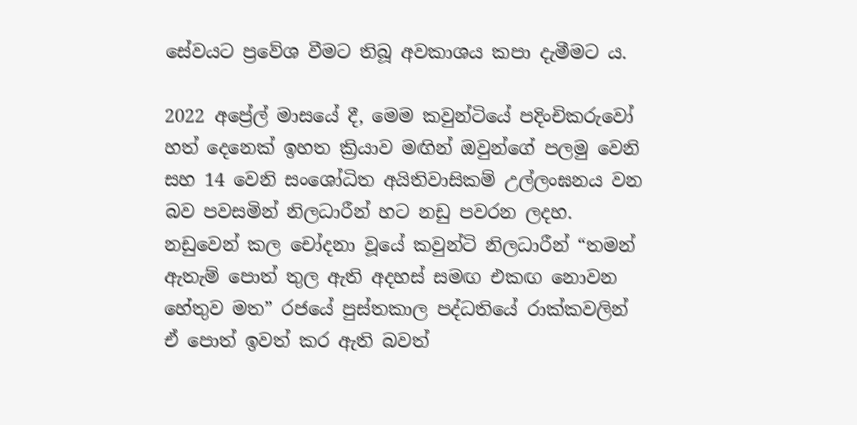සේවයට ප්‍රවේශ වීමට තිබූ අවකාශය කපා දැමීමට ය.

2022 අප්‍රේල් මාසයේ දී, මෙම කවුන්ටියේ පදිංචිකරුවෝ හත් දෙනෙක් ඉහත ක්‍රියාව මඟින් ඔවුන්ගේ පලමු වෙනි සහ 14 වෙනි සංශෝධිත අයිතිවාසිකම් උල්ලංඝනය වන බව පවසමින් නිලධාරීන් හට නඩු පවරන ලදහ. නඩුවෙන් කල චෝදනා වූයේ කවුන්ටි නිලධාරීන් “තමන් ඇතැම් පොත් තුල ඇති අදහස් සමඟ එකඟ නොවන හේතුව මත” රජයේ පුස්තකාල පද්ධතියේ රාක්කවලින් ඒ පොත් ඉවත් කර ඇති බවත්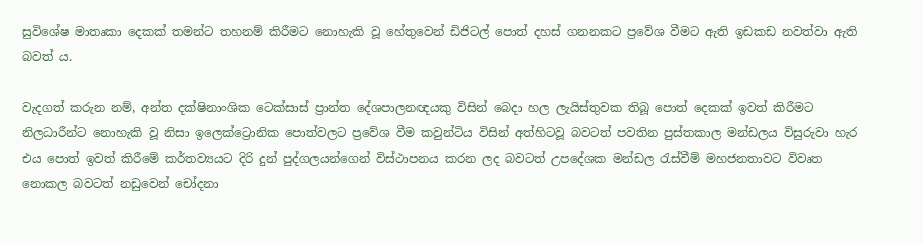සුවිශේෂ මාතෘකා දෙකක් තමන්ට තහනම් කිරීමට නොහැකි වූ හේතුවෙන් ඩිජිටල් පොත් දහස් ගනනකට ප්‍රවේශ වීමට ඇති ඉඩකඩ නවත්වා ඇති බවත් ය.

වැදගත් කරුන නම්, අන්ත දක්ෂිනාංශික ටෙක්සාස් ප්‍රාන්ත දේශපාලනඥයකු විසින් බෙදා හල ලැයිස්තුවක තිබූ පොත් දෙකක් ඉවත් කිරීමට නිලධාරීන්ට නොහැකි වූ නිසා ඉලෙක්ට්‍රොනික පොත්වලට ප්‍රවේශ වීම කවුන්ටිය විසින් අත්හිටවූ බවටත් පවතින පුස්තකාල මන්ඩලය විසුරුවා හැර එය පොත් ඉවත් කිරීමේ කර්තව්‍යයට දිරි දුන් පුද්ගලයන්ගෙන් විස්ථාපනය කරන ලද බවටත් උපදේශක මන්ඩල රැස්වීම් මහජනතාවට විවෘත නොකල බවටත් නඩුවෙන් චෝදනා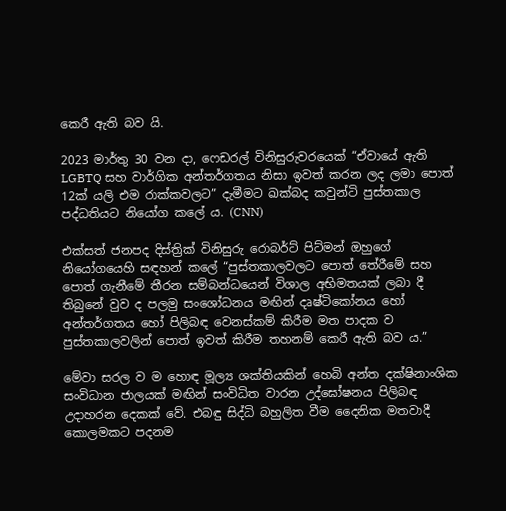කෙරී ඇති බව යි.

2023 මාර්තු 30 වන දා, ෆෙඩරල් විනිසුරුවරයෙක් “ඒවායේ ඇති LGBTQ සහ වාර්ගික අන්තර්ගතය නිසා ඉවත් කරන ලද ලමා පොත් 12ක් යලි එම රාක්කවලට” දැමීමට ඛක්බද කවුන්ටි පුස්තකාල පද්ධතියට නියෝග කලේ ය. (CNN)

එක්සත් ජනපද දිස්ත්‍රික් විනිසුරු රොබර්ට් පිට්මන් ඔහුගේ නියෝගයෙහි සඳහන් කලේ “පුස්තකාලවලට පොත් තේරීමේ සහ පොත් ගැනීමේ තීරන සම්බන්ධයෙන් විශාල අභිමතයක් ලබා දී තිබුනේ වුව ද පලමු සංශෝධනය මඟින් දෘෂ්ටිකෝනය හෝ අන්තර්ගතය හෝ පිලිබඳ වෙනස්කම් කිරීම මත පාදක ව පුස්තකාලවලින් පොත් ඉවත් කිරීම තහනම් කෙරී ඇති බව ය.”

මේවා සරල ව ම හොඳ මූල්‍ය ශක්තියකින් හෙබි අන්ත දක්ෂිනාංශික සංවිධාන ජාලයක් මඟින් සංවිධිත වාරන උද්ඝෝෂනය පිලිබඳ උදාහරන දෙකක් වේ. එබඳු සිද්ධි බහුලිත වීම දෛනික මතවාදී කොලමකට පදනම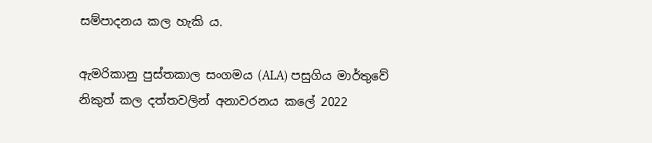සම්පාදනය කල හැකි ය.

ඇමරිකානු පුස්තකාල සංගමය (ALA) පසුගිය මාර්තුවේ නිකුත් කල දත්තවලින් අනාවරනය කලේ 2022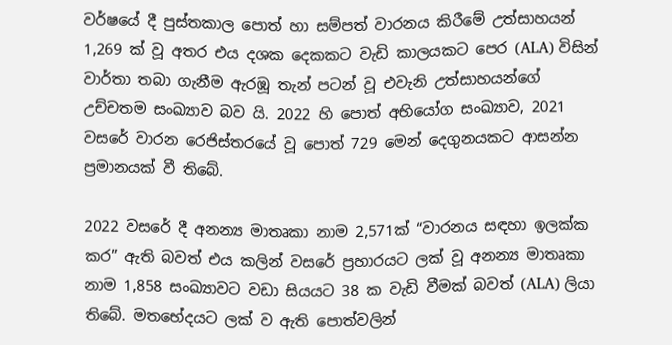වර්ෂයේ දී පුස්තකාල පොත් හා සම්පත් වාරනය කිරීමේ උත්සාහයන් 1,269 ක් වූ අතර එය දශක දෙකකට වැඩි කාලයකට පෙර (ALA) විසින් වාර්තා තබා ගැනීම ඇරඹූ තැන් පටන් වූ එවැනි උත්සාහයන්ගේ උච්චතම සංඛ්‍යාව බව යි. 2022 හි පොත් අභියෝග සංඛ්‍යාව, 2021 වසරේ වාරන රෙජිස්තරයේ වූ පොත් 729 මෙන් දෙගුනයකට ආසන්න ප්‍රමානයක් වී තිබේ.

2022 වසරේ දී අනන්‍ය මාතෘකා නාම 2,571ක් “වාරනය සඳහා ඉලක්ක කර” ඇති බවත් එය කලින් වසරේ ප්‍රහාරයට ලක් වූ අනන්‍ය මාතෘකා නාම 1,858 සංඛ්‍යාවට වඩා සියයට 38 ක වැඩි වීමක් බවත් (ALA) ලියා තිබේ. මතභේදයට ලක් ව ඇති පොත්වලින්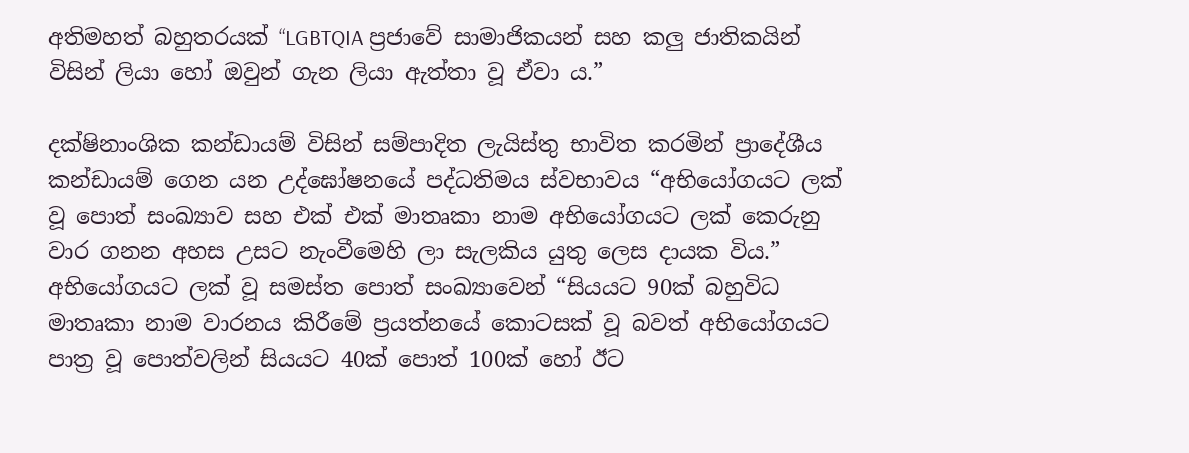අතිමහත් බහුතරයක් “LGBTQIA ප්‍රජාවේ සාමාජිකයන් සහ කලු ජාතිකයින් විසින් ලියා හෝ ඔවුන් ගැන ලියා ඇත්තා වූ ඒවා ය.”

දක්ෂිනාංශික කන්ඩායම් විසින් සම්පාදිත ලැයිස්තු භාවිත කරමින් ප්‍රාදේශීය කන්ඩායම් ගෙන යන උද්ඝෝෂනයේ පද්ධතිමය ස්වභාවය “අභියෝගයට ලක් වූ පොත් සංඛ්‍යාව සහ එක් එක් මාතෘකා නාම අභියෝගයට ලක් කෙරුනු වාර ගනන අහස උසට නැංවීමෙහි ලා සැලකිය යුතු ලෙස දායක විය.” අභියෝගයට ලක් වූ සමස්ත පොත් සංඛ්‍යාවෙන් “සියයට 90ක් බහුවිධ මාතෘකා නාම වාරනය කිරීමේ ප්‍රයත්නයේ කොටසක් වූ බවත් අභියෝගයට පාත්‍ර වූ පොත්වලින් සියයට 40ක් පොත් 100ක් හෝ ඊට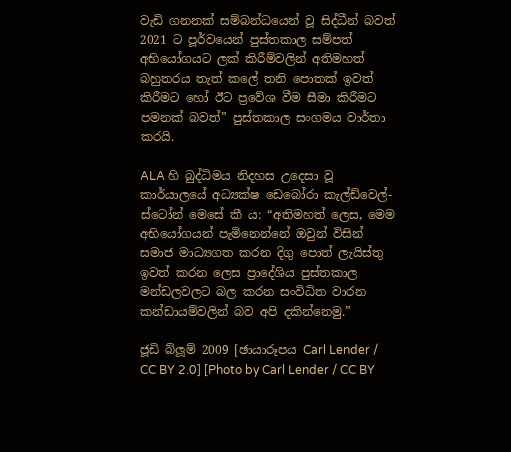වැඩි ගනනක් සම්බන්ධයෙන් වූ සිද්ධීන් බවත් 2021 ට පූර්වයෙන් පුස්තකාල සම්පත් අභියෝගයට ලක් කිරීම්වලින් අතිමහත් බහුතරය තැත් කලේ තනි පොතක් ඉවත් කිරීමට හෝ ඊට ප්‍රවේශ වීම සීමා කිරීමට පමනක් බවත්” පුස්තකාල සංගමය වාර්තා කරයි.

ALA හි බුද්ධිමය නිදහස උදෙසා වූ කාර්යාලයේ අධ්‍යක්ෂ ඩෙබෝරා කැල්ඩ්වෙල්-ස්ටෝන් මෙසේ කී ය: “අතිමහත් ලෙස, මෙම අභියෝගයන් පැමිනෙන්නේ ඔවුන් විසින් සමාජ මාධ්‍යගත කරන දිගු පොත් ලැයිස්තු ඉවත් කරන ලෙස ප්‍රාදේශිය පුස්තකාල මන්ඩලවලට බල කරන සංවිධිත වාරන කන්ඩායම්වලින් බව අපි දකින්නෙමු.”

ජූඩි බ්ලූම් 2009 [ඡායාරූපය Carl Lender / CC BY 2.0] [Photo by Carl Lender / CC BY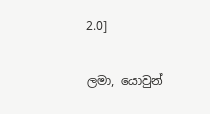2.0]

ලමා, යොවුන්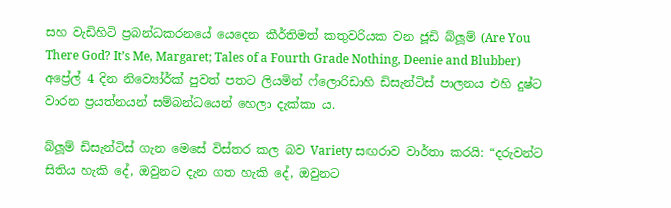සහ වැඩිහිටි ප්‍රබන්ධකරනයේ යෙදෙන කීර්තිමත් කතුවරියක වන ජූඩි බ්ලූම් (Are You There God? It’s Me, Margaret; Tales of a Fourth Grade Nothing, Deenie and Blubber) අප්‍රේල් 4 දින නිව්‍යෝර්ක් පුවත් පතට ලියමින් ෆ්ලොරිඩාහි ඩිසැන්ටිස් පාලනය එහි දුෂ්ට වාරන ප්‍රයත්නයන් සම්බන්ධයෙන් හෙලා දැක්කා ය.

බ්ලූම් ඩිසැන්ටිස් ගැන මෙසේ විස්තර කල බව Variety සඟරාව වාර්තා කරයි: “දරුවන්ට සිතිය හැකි දේ, ඔවුනට දැන ගත හැකි දේ, ඔවුනට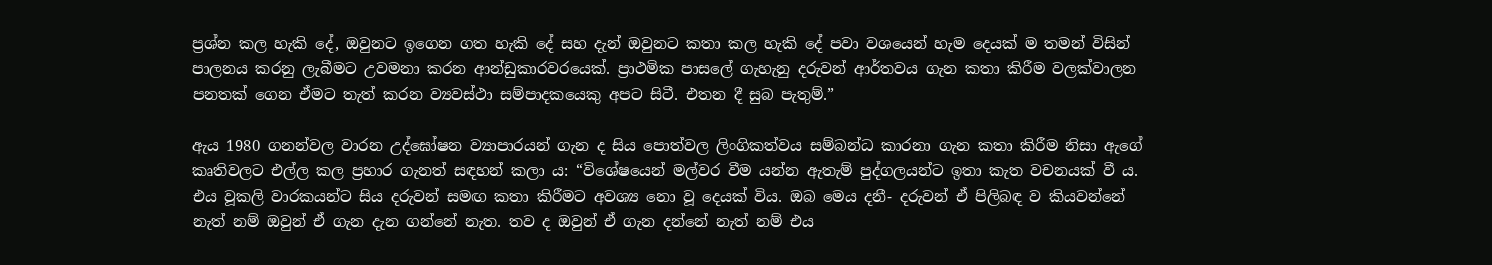ප්‍රශ්න කල හැකි දේ, ඔවුනට ඉගෙන ගත හැකි දේ සහ දැන් ඔවුනට කතා කල හැකි දේ පවා වශයෙන් හැම දෙයක් ම තමන් විසින් පාලනය කරනු ලැබීමට උවමනා කරන ආන්ඩුකාරවරයෙක්. ප්‍රාථමික පාසලේ ගැහැනු දරුවන් ආර්තවය ගැන කතා කිරීම වලක්වාලන පනතක් ගෙන ඒමට තැත් කරන ව්‍යවස්ථා සම්පාදකයෙකු අපට සිටී. එතන දී සුබ පැතුම්.”

ඇය 1980 ගනන්වල වාරන උද්ඝෝෂන ව්‍යාපාරයන් ගැන ද සිය පොත්වල ලිංගිකත්වය සම්බන්ධ කාරනා ගැන කතා කිරීම නිසා ඇගේ කෘතිවලට එල්ල කල ප්‍රහාර ගැනත් සඳහන් කලා ය: “විශේෂයෙන් මල්වර වීම යන්න ඇතැම් පුද්ගලයන්ට ඉතා කැත වචනයක් වී ය. එය වූකලි වාරකයන්ට සිය දරුවන් සමඟ කතා කිරීමට අවශ්‍ය නො වූ දෙයක් විය. ඔබ මෙය දනී- දරුවන් ඒ පිලිබඳ ව කියවන්නේ නැත් නම් ඔවුන් ඒ ගැන දැන ගන්නේ නැත. තව ද ඔවුන් ඒ ගැන දන්නේ නැත් නම් එය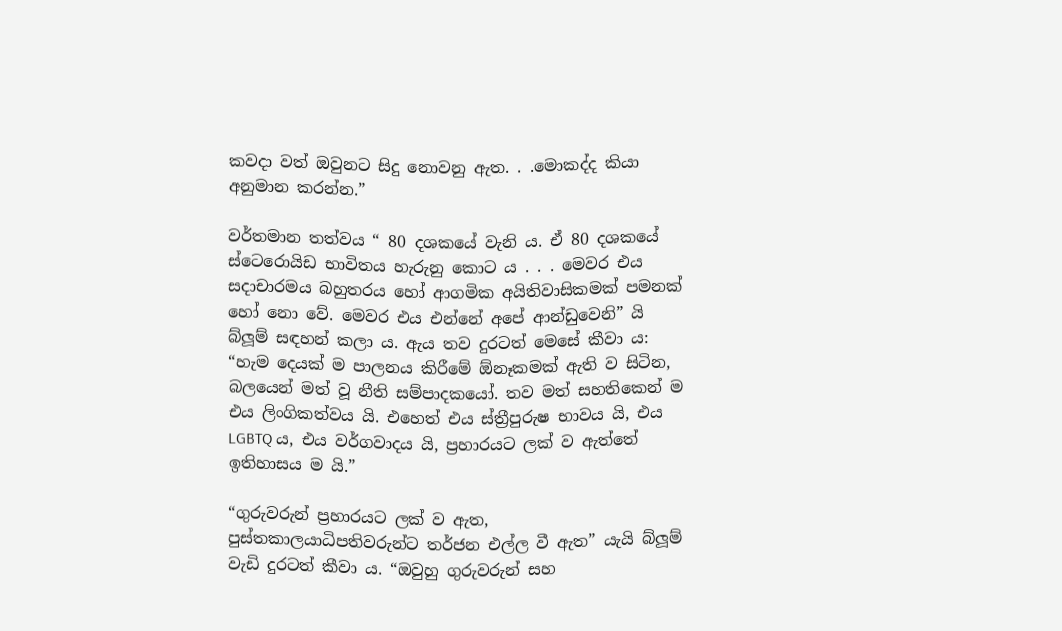කවදා වත් ඔවුනට සිදු නොවනු ඇත. . .මොකද්ද කියා අනුමාන කරන්න.”

වර්තමාන තත්වය “ 80 දශකයේ වැනි ය. ඒ 80 දශකයේ ස්ටෙරොයිඩ භාවිතය හැරුනු කොට ය . . . මෙවර එය සදාචාරමය බහුතරය හෝ ආගමික අයිතිවාසිකමක් පමනක් හෝ නො වේ. මෙවර එය එන්නේ අපේ ආන්ඩුවෙනි” යි බ්ලූම් සඳහන් කලා ය. ඇය තව දුරටත් මෙසේ කීවා ය: “හැම දෙයක් ම පාලනය කිරීමේ ඕනෑකමක් ඇති ව සිටින, බලයෙන් මත් වූ නීති සම්පාදකයෝ. තව මත් සහතිකෙන් ම එය ලිංගිකත්වය යි. එහෙත් එය ස්ත්‍රීපුරුෂ භාවය යි, එය LGBTQ ය, එය වර්ගවාදය යි, ප්‍රහාරයට ලක් ව ඇත්තේ ඉතිහාසය ම යි.”

“ගුරුවරුන් ප්‍රහාරයට ලක් ව ඇත, පුස්තකාලයාධිපතිවරුන්ට තර්ජන එල්ල වී ඇත” යැයි බ්ලූම් වැඩි දුරටත් කීවා ය. “ඔවුහු ගුරුවරුන් සහ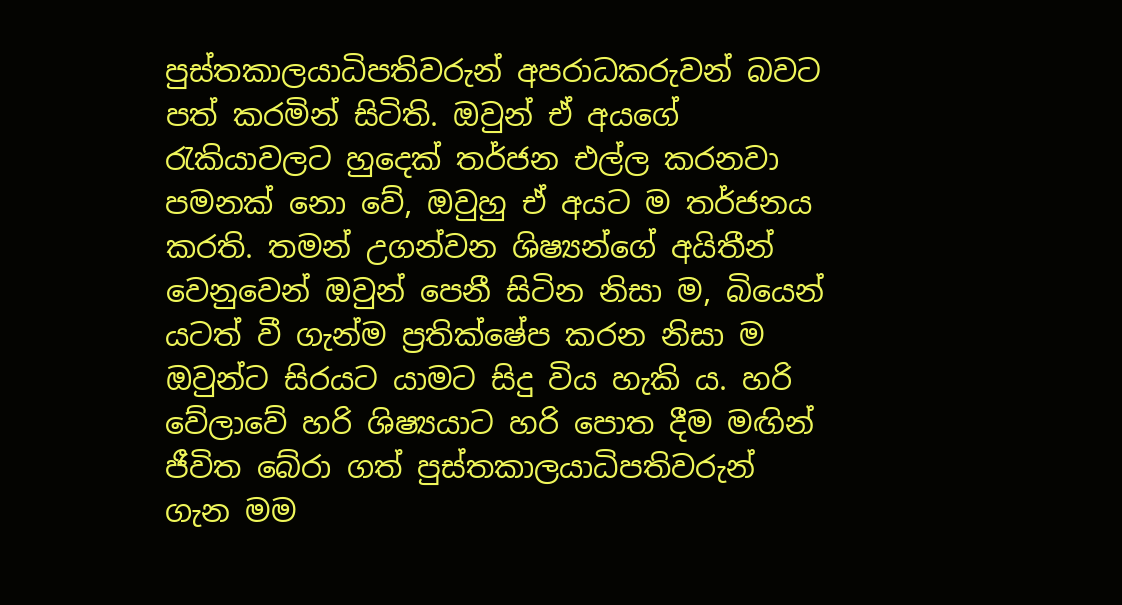පුස්තකාලයාධිපතිවරුන් අපරාධකරුවන් බවට පත් කරමින් සිටිති. ඔවුන් ඒ අයගේ රැකියාවලට හුදෙක් තර්ජන එල්ල කරනවා පමනක් නො වේ, ඔවුහු ඒ අයට ම තර්ජනය කරති. තමන් උගන්වන ශිෂ්‍යන්ගේ අයිතීන් වෙනුවෙන් ඔවුන් පෙනී සිටින නිසා ම, බියෙන් යටත් වී ගැන්ම ප්‍රතික්ෂේප කරන නිසා ම ඔවුන්ට සිරයට යාමට සිදු විය හැකි ය. හරි වේලාවේ හරි ශිෂ්‍යයාට හරි පොත දීම මඟින් ජීවිත බේරා ගත් පුස්තකාලයාධිපතිවරුන් ගැන මම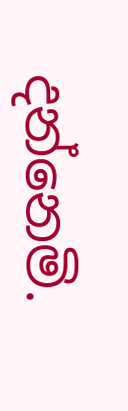දන්නෙමි.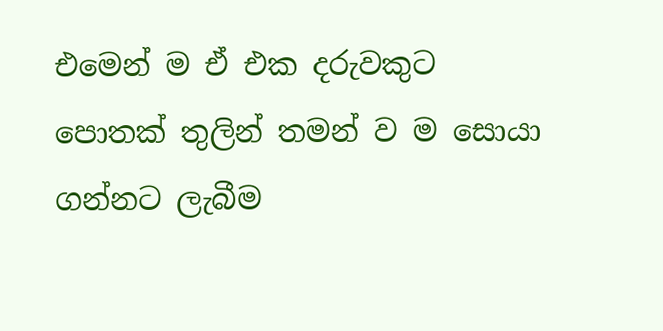එමෙන් ම ඒ එක දරුවකුට පොතක් තුලින් තමන් ව ම සොයා ගන්නට ලැබීම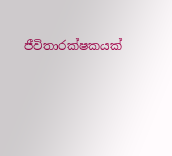ජීවිතාරක්ෂකයක්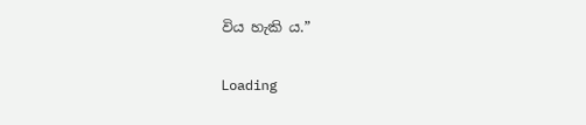විය හැකි ය.”

Loading